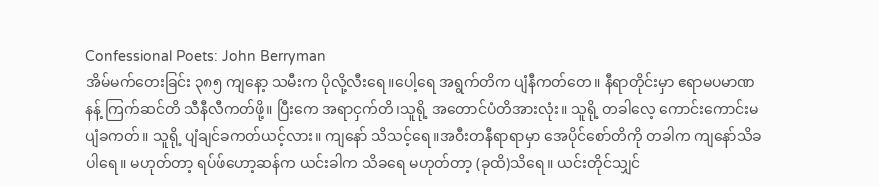Confessional Poets: John Berryman
အိမ်မက်တေးခြင်း ၃၈၅ ကျနော့ သမီးက ပိုလို့လီးရေ။ပေါ့ရေ အရွက်တိက ပျံနီကတ်တေ။ နီရာတိုင်းမှာ ဧရာမပမာဏနန့် ကြက်ဆင်တိ သီနီလီကတ်ဖို့။ ပြီးကေ အရာငှက်တိ၊သူရို့ အတောင်ပံတိအားလုံး။ သူရို့ တခါလေ့ ကောင်းကောင်းမပျံခကတ်။ သူရို့ ပျံချင်ခကတ်ယင့်လား။ ကျနော် သိသင့်ရေ။အဝီးတနီရာရာမှာ အေပိုင်စော်တိကို တခါက ကျနော်သိခပါရေ။ မဟုတ်တာ့ ရပ်ဖ်ဟော့ဆန်က ယင်းခါက သိခရေ မဟုတ်တာ့ (ခုထိ)သိရေ။ ယင်းတိုင်သျှင်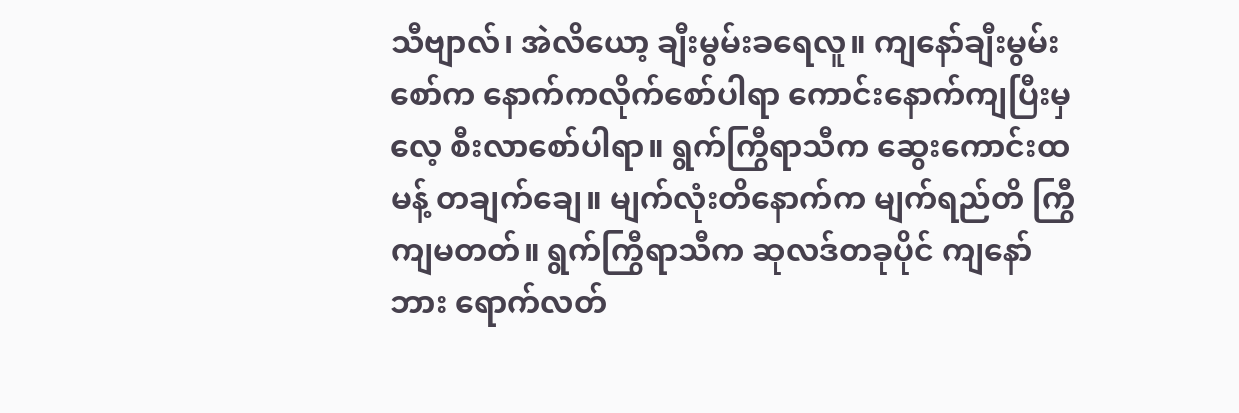သီဗျာလ်၊ အဲလိယော့ ချီးမွမ်းခရေလူ။ ကျနော်ချီးမွမ်းစော်က နောက်ကလိုက်စော်ပါရာ ကောင်းနောက်ကျပြီးမှလေ့ စီးလာစော်ပါရာ။ ရွက်ကြွီရာသီက ဆွေးကောင်းထမန့် တချက်ချေ။ မျက်လုံးတိနောက်က မျက်ရည်တိ ကြွီကျမတတ်။ ရွက်ကြွီရာသီက ဆုလဒ်တခုပိုင် ကျနော်ဘား ရောက်လတ်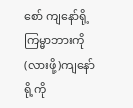စော် ကျနော်ရို့ ကြမ္မာဘားကို (လားဖို့)ကျနော်ရို့ကို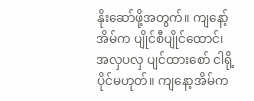နိုးဆော်ဖို့အတွက်။ ကျနော့်အိမ်က ပျိုင်စီပျိုင်ထောင်၊ အလှပလှ ပျင်ထားစော် ငါရို့ပိုင်မဟုတ်။ ကျနော့အိမ်က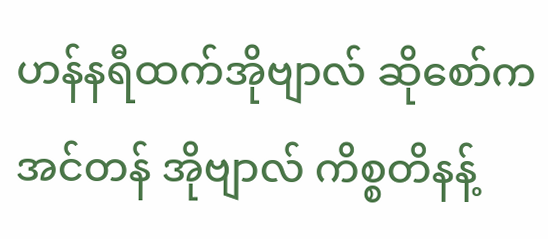ဟန်နရီထက်အိုဗျာလ် ဆိုစော်က အင်တန် အိုဗျာလ် ကိစ္စတိနန့်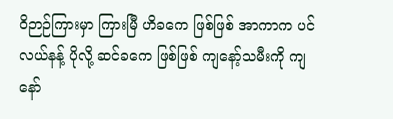ဝိဉာဉ်ကြားမှာ ကြားမြီ ဟိခကေ ဖြစ်ဖြစ် အာကာက ပင်လယ်နန့် ပိုလို့ ဆင်ခကေ ဖြစ်ဖြစ် ကျနော့်သမီးကို ကျနော်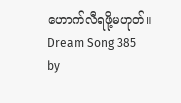ဟောက်လီရဖို့မဟုတ်။ Dream Song 385 by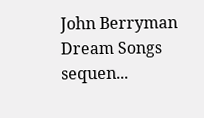John Berryman Dream Songs sequen...